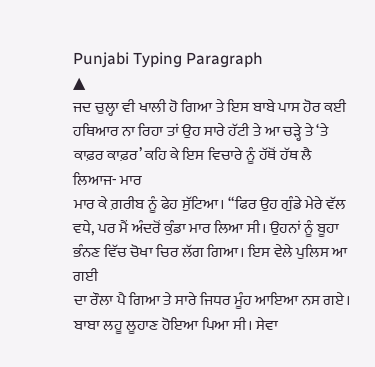Punjabi Typing Paragraph
▲
ਜਦ ਚੁਲ੍ਹਾ ਵੀ ਖਾਲੀ ਹੋ ਗਿਆ ਤੇ ਇਸ ਬਾਬੇ ਪਾਸ ਹੋਰ ਕਈ ਹਥਿਆਰ ਨਾ ਰਿਹਾ ਤਾਂ ਉਹ ਸਾਰੇ ਹੱਟੀ ਤੇ ਆ ਚੜ੍ਹੇ ਤੇ ‘ਤੇ ਕਾਫ਼ਰ ਕਾਫ਼ਰ’ ਕਹਿ ਕੇ ਇਸ ਵਿਚਾਰੇ ਨੂੰ ਹੱਥੋਂ ਹੱਥ ਲੈ ਲਿਆਜ- ਮਾਰ
ਮਾਰ ਕੇ ਗ਼ਰੀਬ ਨੂੰ ਫੇਹ ਸੁੱਟਿਆ। “ਫਿਰ ਉਹ ਗੁੰਡੇ ਮੇਰੇ ਵੱਲ ਵਧੇ, ਪਰ ਮੈਂ ਅੰਦਰੋਂ ਕੁੰਡਾ ਮਾਰ ਲਿਆ ਸੀ। ਉਹਨਾਂ ਨੂੰ ਬੂਹਾ ਭੰਨਣ ਵਿੱਚ ਚੋਖਾ ਚਿਰ ਲੱਗ ਗਿਆ। ਇਸ ਵੇਲੇ ਪੁਲਿਸ ਆ ਗਈ
ਦਾ ਰੌਲਾ ਪੈ ਗਿਆ ਤੇ ਸਾਰੇ ਜਿਧਰ ਮੂੰਹ ਆਇਆ ਨਸ ਗਏ। ਬਾਬਾ ਲਹੂ ਲੂਹਾਣ ਹੋਇਆ ਪਿਆ ਸੀ। ਸੇਵਾ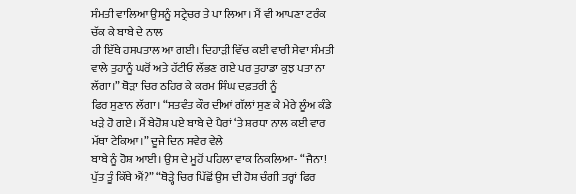ਸੰਮਤੀ ਵਾਲਿਆ ਉਸਨੂੰ ਸਟ੍ਰੇਚਰ ਤੇ ਪਾ ਲਿਆ। ਮੈਂ ਵੀ ਆਪਣਾ ਟਰੰਕ ਚੱਕ ਕੇ ਬਾਬੇ ਦੇ ਨਾਲ
ਹੀ ਇੱਥੇ ਹਸਪਤਾਲ ਆ ਗਈ। ਦਿਹਾੜੀ ਵਿੱਚ ਕਈ ਵਾਰੀ ਸੇਵਾ ਸੰਮਤੀ ਵਾਲੇ ਤੁਹਾਨੂੰ ਘਰੋਂ ਅਤੇ ਹੱਟੀਓ ਲੱਭਣ ਗਏ ਪਰ ਤੁਹਾਡਾ ਕੁਝ ਪਤਾ ਨਾ ਲੱਗਾ।” ਥੋੜਾ ਚਿਰ ਠਹਿਰ ਕੇ ਕਰਮ ਸਿੰਘ ਦਫ਼ਤਰੀ ਨੂੰ
ਫਿਰ ਸੁਣਾਨ ਲੱਗਾ। “ਸਤਵੰਤ ਕੌਰ ਦੀਆਂ ਗੱਲਾਂ ਸੁਣ ਕੇ ਮੇਰੇ ਲੂੰਅ ਕੰਡੇ ਖੜੇ ਹੋ ਗਏ। ਮੈਂ ਬੇਹੋਸ਼ ਪਏ ਬਾਬੇ ਦੇ ਪੈਰਾਂ ‘ਤੇ ਸ਼ਰਧਾ ਨਾਲ ਕਈ ਵਾਰ ਮੱਥਾ ਟੇਕਿਆ।” ਦੂਜੇ ਦਿਨ ਸਵੇਰ ਵੇਲੇ
ਬਾਬੇ ਨੂੰ ਹੋਸ਼ ਆਈ। ਉਸ ਦੇ ਮੂਹੋਂ ਪਹਿਲਾ ਵਾਕ ਨਿਕਲਿਆ- “ਜੈਨਾ! ਪੁੱਤ ਤੂੰ ਕਿੱਥੇ ਐਂ?” “ਥੋੜ੍ਹੇ ਚਿਰ ਪਿੱਛੋਂ ਉਸ ਦੀ ਹੋਸ਼ ਚੰਗੀ ਤਰ੍ਹਾਂ ਫਿਰ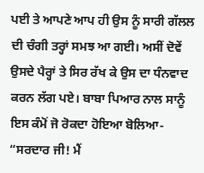ਪਈ ਤੇ ਆਪਣੇ ਆਪ ਹੀ ਉਸ ਨੂੰ ਸਾਰੀ ਗੱਲਲ
ਦੀ ਚੰਗੀ ਤਰ੍ਹਾਂ ਸਮਝ ਆ ਗਈ। ਅਸੀਂ ਦੋਵੇਂ ਉਸਦੇ ਪੈਰ੍ਹਾਂ ਤੇ ਸਿਰ ਰੱਖ ਕੇ ਉਸ ਦਾ ਧੰਨਵਾਦ ਕਰਨ ਲੱਗ ਪਏ। ਬਾਬਾ ਪਿਆਰ ਨਾਲ ਸਾਨੂੰ ਇਸ ਕੰਮੋਂ ਜੋ ਰੋਕਦਾ ਹੋਇਆ ਬੋਲਿਆ- “ਸਰਦਾਰ ਜੀ! ਮੈਂ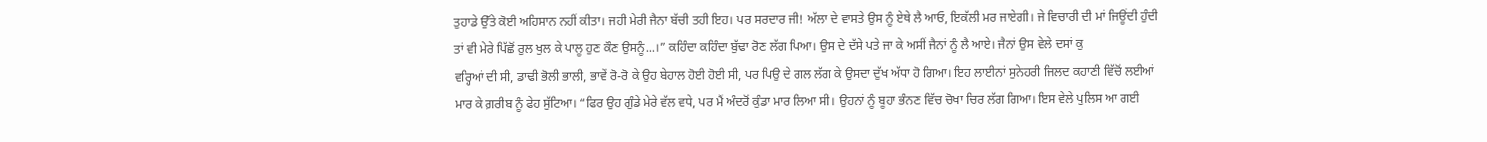ਤੁਹਾਡੇ ਉੱਤੇ ਕੋਈ ਅਹਿਸਾਨ ਨਹੀਂ ਕੀਤਾ। ਜਹੀ ਮੇਰੀ ਜੈਨਾ ਬੱਚੀ ਤਹੀ ਇਹ। ਪਰ ਸਰਦਾਰ ਜੀ! ਅੱਲਾ ਦੇ ਵਾਸਤੇ ਉਸ ਨੂੰ ਏਥੇ ਲੈ ਆਓ, ਇਕੱਲੀ ਮਰ ਜਾਏਗੀ। ਜੇ ਵਿਚਾਰੀ ਦੀ ਮਾਂ ਜਿਊਂਦੀ ਹੁੰਦੀ
ਤਾਂ ਵੀ ਮੇਰੇ ਪਿੱਛੋਂ ਰੁਲ ਖੁਲ ਕੇ ਪਾਲੂ ਹੁਣ ਕੌਣ ਉਸਨੂੰ...।” ਕਹਿੰਦਾ ਕਹਿੰਦਾ ਬੁੱਢਾ ਰੋਣ ਲੱਗ ਪਿਆ। ਉਸ ਦੇ ਦੱਸੇ ਪਤੇ ਜਾ ਕੇ ਅਸੀਂ ਜੈਨਾਂ ਨੂੰ ਲੈ ਆਏ। ਜੈਨਾਂ ਉਸ ਵੇਲੇ ਦਸਾਂ ਕੁ
ਵਰ੍ਹਿਆਂ ਦੀ ਸੀ, ਡਾਢੀ ਭੋਲੀ ਭਾਲੀ, ਭਾਵੇਂ ਰੋ-ਰੋ ਕੇ ਉਹ ਬੇਹਾਲ ਹੋਈ ਹੋਈ ਸੀ, ਪਰ ਪਿਉ ਦੇ ਗਲ ਲੱਗ ਕੇ ਉਸਦਾ ਦੁੱਖ ਅੱਧਾ ਹੋ ਗਿਆ। ਇਹ ਲਾਈਨਾਂ ਸੁਨੇਹਰੀ ਜਿਲਦ ਕਹਾਣੀ ਵਿੱਚੋਂ ਲਈਆਂ
ਮਾਰ ਕੇ ਗ਼ਰੀਬ ਨੂੰ ਫੇਹ ਸੁੱਟਿਆ। “ਫਿਰ ਉਹ ਗੁੰਡੇ ਮੇਰੇ ਵੱਲ ਵਧੇ, ਪਰ ਮੈਂ ਅੰਦਰੋਂ ਕੁੰਡਾ ਮਾਰ ਲਿਆ ਸੀ। ਉਹਨਾਂ ਨੂੰ ਬੂਹਾ ਭੰਨਣ ਵਿੱਚ ਚੋਖਾ ਚਿਰ ਲੱਗ ਗਿਆ। ਇਸ ਵੇਲੇ ਪੁਲਿਸ ਆ ਗਈ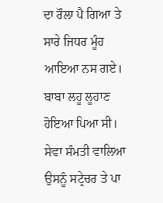ਦਾ ਰੌਲਾ ਪੈ ਗਿਆ ਤੇ ਸਾਰੇ ਜਿਧਰ ਮੂੰਹ ਆਇਆ ਨਸ ਗਏ। ਬਾਬਾ ਲਹੂ ਲੂਹਾਣ ਹੋਇਆ ਪਿਆ ਸੀ। ਸੇਵਾ ਸੰਮਤੀ ਵਾਲਿਆ ਉਸਨੂੰ ਸਟ੍ਰੇਚਰ ਤੇ ਪਾ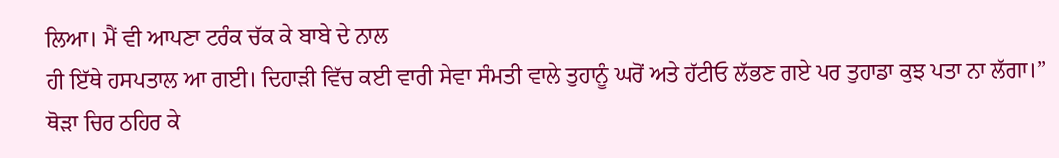ਲਿਆ। ਮੈਂ ਵੀ ਆਪਣਾ ਟਰੰਕ ਚੱਕ ਕੇ ਬਾਬੇ ਦੇ ਨਾਲ
ਹੀ ਇੱਥੇ ਹਸਪਤਾਲ ਆ ਗਈ। ਦਿਹਾੜੀ ਵਿੱਚ ਕਈ ਵਾਰੀ ਸੇਵਾ ਸੰਮਤੀ ਵਾਲੇ ਤੁਹਾਨੂੰ ਘਰੋਂ ਅਤੇ ਹੱਟੀਓ ਲੱਭਣ ਗਏ ਪਰ ਤੁਹਾਡਾ ਕੁਝ ਪਤਾ ਨਾ ਲੱਗਾ।” ਥੋੜਾ ਚਿਰ ਠਹਿਰ ਕੇ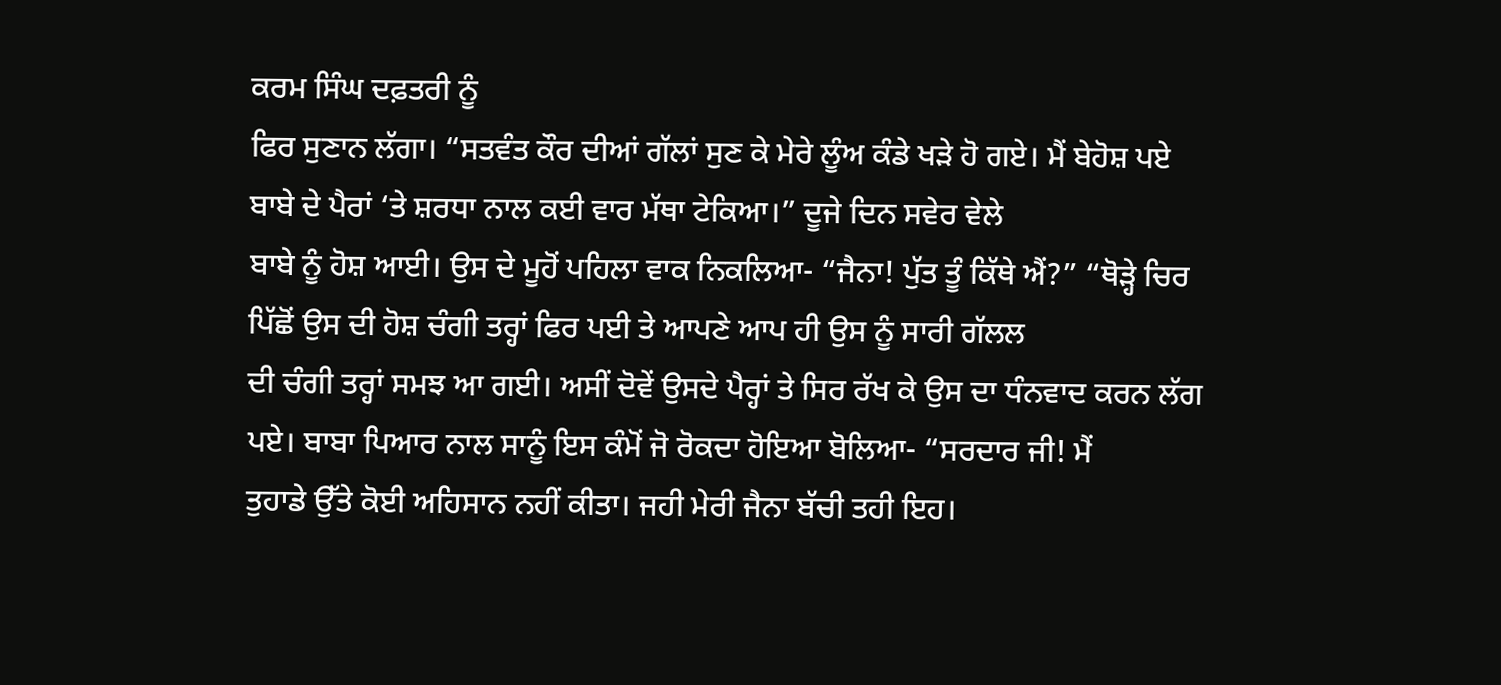ਕਰਮ ਸਿੰਘ ਦਫ਼ਤਰੀ ਨੂੰ
ਫਿਰ ਸੁਣਾਨ ਲੱਗਾ। “ਸਤਵੰਤ ਕੌਰ ਦੀਆਂ ਗੱਲਾਂ ਸੁਣ ਕੇ ਮੇਰੇ ਲੂੰਅ ਕੰਡੇ ਖੜੇ ਹੋ ਗਏ। ਮੈਂ ਬੇਹੋਸ਼ ਪਏ ਬਾਬੇ ਦੇ ਪੈਰਾਂ ‘ਤੇ ਸ਼ਰਧਾ ਨਾਲ ਕਈ ਵਾਰ ਮੱਥਾ ਟੇਕਿਆ।” ਦੂਜੇ ਦਿਨ ਸਵੇਰ ਵੇਲੇ
ਬਾਬੇ ਨੂੰ ਹੋਸ਼ ਆਈ। ਉਸ ਦੇ ਮੂਹੋਂ ਪਹਿਲਾ ਵਾਕ ਨਿਕਲਿਆ- “ਜੈਨਾ! ਪੁੱਤ ਤੂੰ ਕਿੱਥੇ ਐਂ?” “ਥੋੜ੍ਹੇ ਚਿਰ ਪਿੱਛੋਂ ਉਸ ਦੀ ਹੋਸ਼ ਚੰਗੀ ਤਰ੍ਹਾਂ ਫਿਰ ਪਈ ਤੇ ਆਪਣੇ ਆਪ ਹੀ ਉਸ ਨੂੰ ਸਾਰੀ ਗੱਲਲ
ਦੀ ਚੰਗੀ ਤਰ੍ਹਾਂ ਸਮਝ ਆ ਗਈ। ਅਸੀਂ ਦੋਵੇਂ ਉਸਦੇ ਪੈਰ੍ਹਾਂ ਤੇ ਸਿਰ ਰੱਖ ਕੇ ਉਸ ਦਾ ਧੰਨਵਾਦ ਕਰਨ ਲੱਗ ਪਏ। ਬਾਬਾ ਪਿਆਰ ਨਾਲ ਸਾਨੂੰ ਇਸ ਕੰਮੋਂ ਜੋ ਰੋਕਦਾ ਹੋਇਆ ਬੋਲਿਆ- “ਸਰਦਾਰ ਜੀ! ਮੈਂ
ਤੁਹਾਡੇ ਉੱਤੇ ਕੋਈ ਅਹਿਸਾਨ ਨਹੀਂ ਕੀਤਾ। ਜਹੀ ਮੇਰੀ ਜੈਨਾ ਬੱਚੀ ਤਹੀ ਇਹ।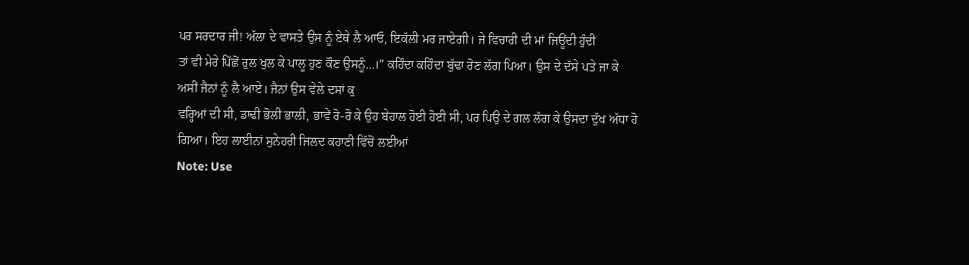ਪਰ ਸਰਦਾਰ ਜੀ! ਅੱਲਾ ਦੇ ਵਾਸਤੇ ਉਸ ਨੂੰ ਏਥੇ ਲੈ ਆਓ, ਇਕੱਲੀ ਮਰ ਜਾਏਗੀ। ਜੇ ਵਿਚਾਰੀ ਦੀ ਮਾਂ ਜਿਊਂਦੀ ਹੁੰਦੀ
ਤਾਂ ਵੀ ਮੇਰੇ ਪਿੱਛੋਂ ਰੁਲ ਖੁਲ ਕੇ ਪਾਲੂ ਹੁਣ ਕੌਣ ਉਸਨੂੰ...।” ਕਹਿੰਦਾ ਕਹਿੰਦਾ ਬੁੱਢਾ ਰੋਣ ਲੱਗ ਪਿਆ। ਉਸ ਦੇ ਦੱਸੇ ਪਤੇ ਜਾ ਕੇ ਅਸੀਂ ਜੈਨਾਂ ਨੂੰ ਲੈ ਆਏ। ਜੈਨਾਂ ਉਸ ਵੇਲੇ ਦਸਾਂ ਕੁ
ਵਰ੍ਹਿਆਂ ਦੀ ਸੀ, ਡਾਢੀ ਭੋਲੀ ਭਾਲੀ, ਭਾਵੇਂ ਰੋ-ਰੋ ਕੇ ਉਹ ਬੇਹਾਲ ਹੋਈ ਹੋਈ ਸੀ, ਪਰ ਪਿਉ ਦੇ ਗਲ ਲੱਗ ਕੇ ਉਸਦਾ ਦੁੱਖ ਅੱਧਾ ਹੋ ਗਿਆ। ਇਹ ਲਾਈਨਾਂ ਸੁਨੇਹਰੀ ਜਿਲਦ ਕਹਾਣੀ ਵਿੱਚੋਂ ਲਈਆਂ
Note: Use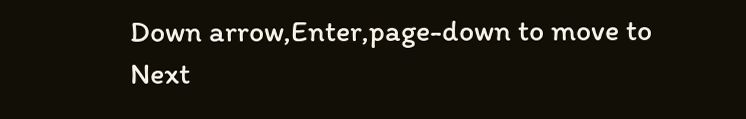Down arrow,Enter,page-down to move to Next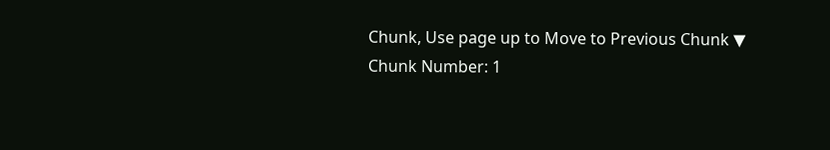Chunk, Use page up to Move to Previous Chunk ▼
Chunk Number: 1